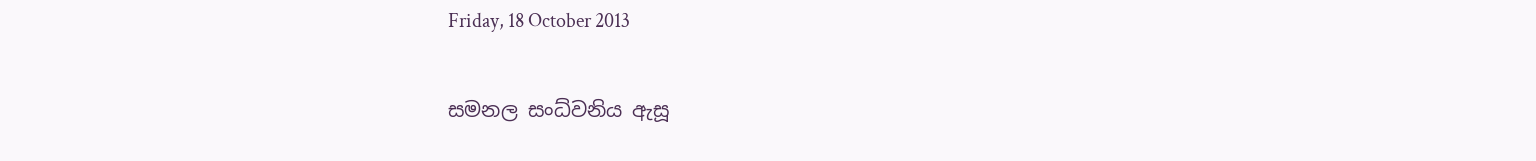Friday, 18 October 2013

සමනල සංධ්වනිය ඇසූ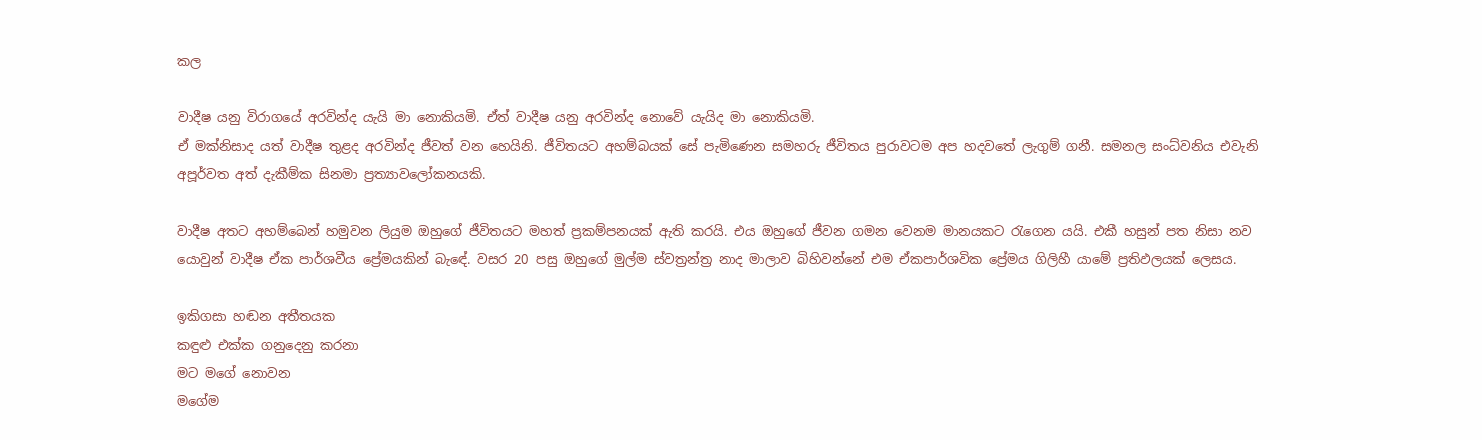කල

වාදීෂ යනු විරාගයේ අරවින්ද යැයි මා නොකියමි. ඒත් වාදීෂ යනු අරවින්ද නොවේ යැයිද මා නොකියමි.
ඒ මක්නිසාද යත් වාදීෂ තුළද අරවින්ද ජීවත් වන හෙයිනි. ජීවිතයට අහම්බයක් සේ පැමිණෙන සමහරු ජීවිතය පුරාවටම අප හදවතේ ලැගුම් ගනී. සමනල සංධ්වනිය එවැනි අපූර්වත අත් දැකීම්ක සිනමා ප්‍රත්‍යාවලෝකනයකි.

වාදීෂ අතට අහම්බෙන් හමුවන ලියුම ඔහුගේ ජීවිතයට මහත් ප්‍රකම්පනයක් ඇති කරයි. එය ඔහුගේ ජීවන ගමන වෙනම මානයකට රැගෙන යයි. එකී හසුන් පත නිසා නව යොවුන් වාදීෂ ඒක පාර්ශවීය ප්‍රේමයකින් බැඳේ. වසර 20 පසු ඔහුගේ මුල්ම ස්වත්‍රන්ත්‍ර නාද මාලාව බිහිවන්නේ එම ඒකපාර්ශවික ප්‍රේමය ගිලිහී යාමේ ප්‍රතිඵලයක් ලෙසය.

ඉකිගසා හඬන අතීතයක
කඳුළු එක්ක ගනුදෙනු කරනා
මට මගේ නොවන
මගේම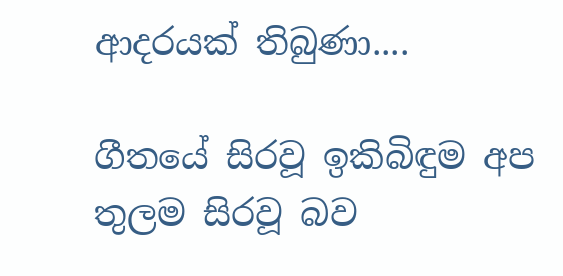ආදරයක් තිබුණා....

ගීතයේ සිරවූ ඉකිබිඳුම අප තුලම සිරවූ බව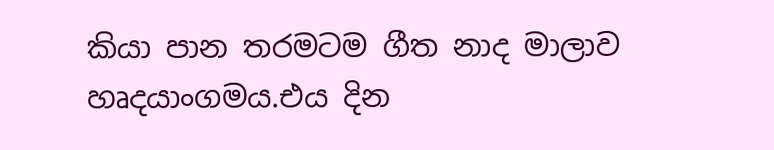කියා පාන තරමටම ගීත නාද මාලාව හෘදයාංගමය.එය දින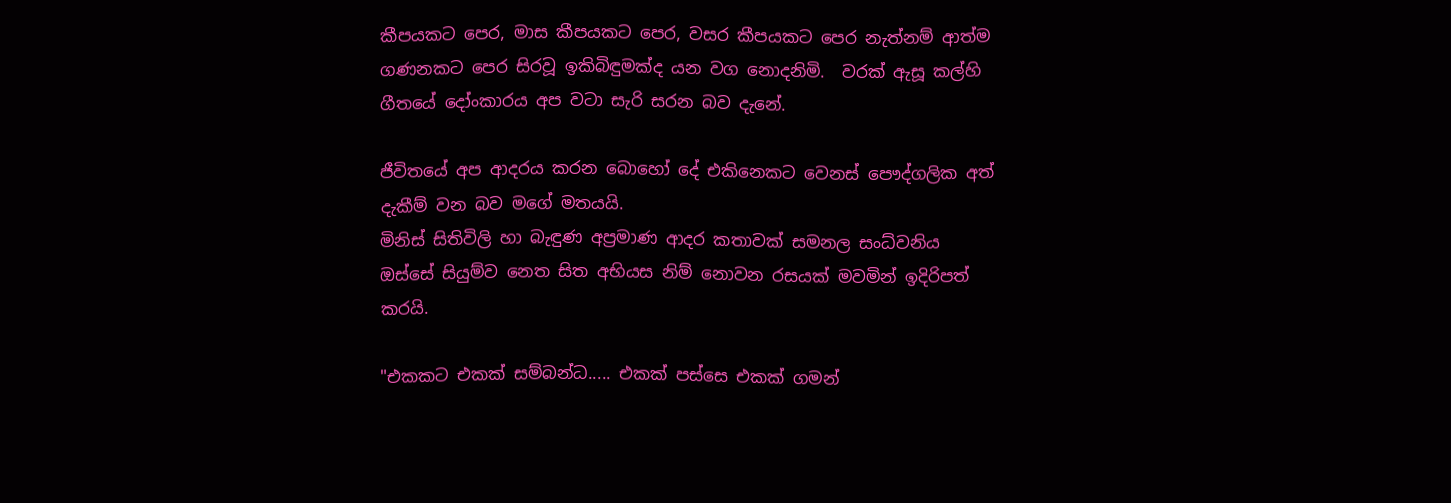කීපයකට පෙර, මාස කීපයකට පෙර, වසර කීපයකට පෙර නැත්නම් ආත්ම ගණනකට පෙර සිරවූ ඉකිබිඳුමක්ද යන වග නොදනිමි.  වරක් ඇසූ කල්හි ගීතයේ දෝංකාරය අප වටා සැරි සරන බව දැනේ.

ජීවිතයේ අප ආදරය කරන බොහෝ දේ එකිනෙකට වෙනස් පෞද්ගලික අත් දැකීම් වන බව මගේ මතයයි.
මිනිස් සිතිවිලි හා බැඳුණ අප්‍රමාණ ආදර කතාවක් සමනල සංධ්වනිය ඔස්සේ සියුම්ව නෙත සිත අභියස නිම් නොවන රසයක් මවමින් ඉදිරිපත් කරයි.

"එකකට එකක් සම්බන්ධ..... එකක් පස්සෙ එකක් ගමන්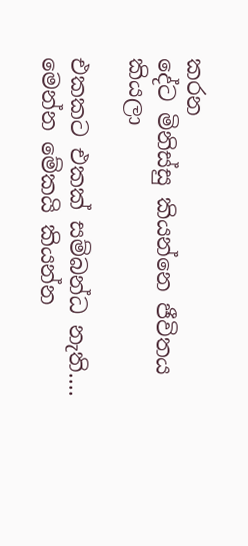කරන
දේට මිනිස්සු කියන්නෙ ජීවිතය කියලා

එකකට එකක් සම්බන්ධ නැති.... මෙන්න මේකයි කියන්න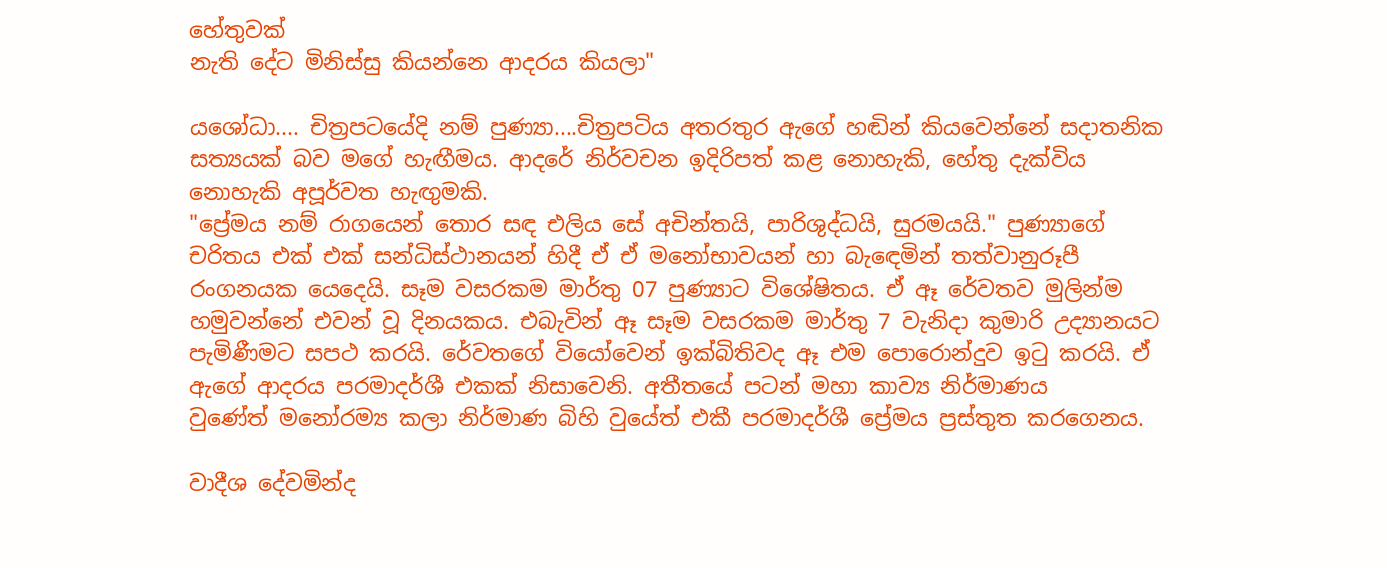හේතුවක්
නැති දේට මිනිස්සු කියන්නෙ ආදරය කියලා"

යශෝධා.... චිත්‍රපටයේදි නම් පුණ්‍යා....චිත්‍රපටිය අතරතුර ඇගේ හඬින් කියවෙන්නේ සදාතනික සත්‍යයක් බව මගේ හැඟීමය. ආදරේ නිර්වචන ඉදිරිපත් කළ නොහැකි, හේතු දැක්විය නොහැකි අපූර්වත හැඟුමකි.
"ප්‍රේමය නම් රාගයෙන් තොර සඳ එලිය සේ අචින්තයි, පාරිශුද්ධයි, සුරමයයි." පුණ්‍යාගේ චරිතය එක් එක් සන්ධිස්ථානයන් හිදී ඒ ඒ මනෝභාවයන් හා බැඳෙමින් තත්වානුරූපී රංගනයක යෙදෙයි. සෑම වසරකම මාර්තු 07 පුණ්‍යාට විශේෂිතය. ඒ ඈ රේවතව මුලින්ම හමුවන්නේ එවන් වූ දිනයකය. එබැවින් ඈ සෑම වසරකම මාර්තු 7 වැනිදා කුමාරි උද්‍යානයට පැමිණීමට සපථ කරයි. රේවතගේ වියෝවෙන් ඉක්බිතිවද ඈ එම පොරොන්දුව ඉටු කරයි. ඒ ඇගේ ආදරය පරමාදර්ශී එකක් නිසාවෙනි. අතීතයේ පටන් මහා කාව්‍ය නිර්මාණය
වුණේත් මනෝරම්‍ය කලා නිර්මාණ බිහි වුයේත් එකී පරමාදර්ශී ප්‍රේමය ප්‍රස්තුත කරගෙනය.

වාදීශ දේවමින්ද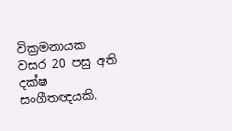වික්‍රමනායක වසර 20 පසු අති දක්ෂ සංගීතඥයකි.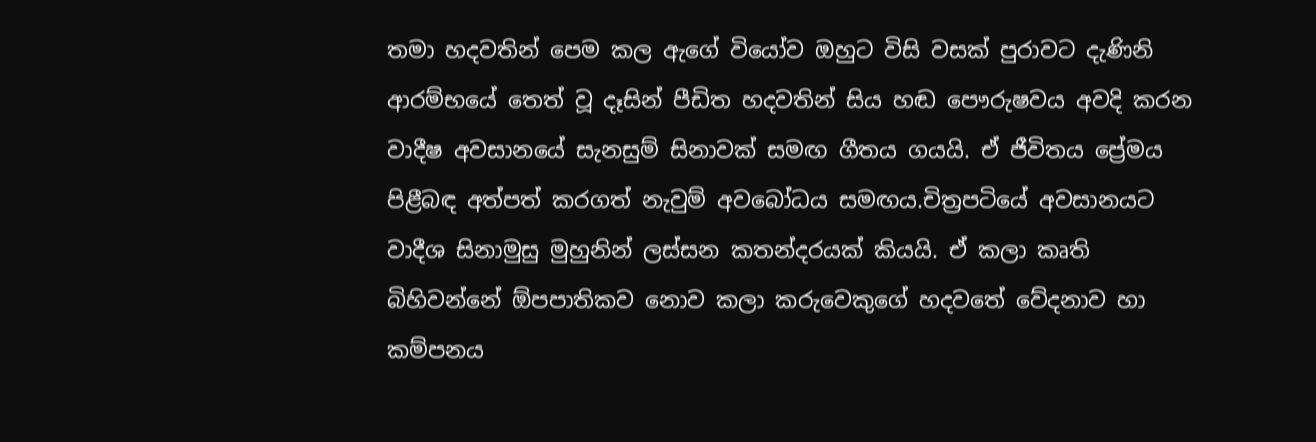තමා හදවතින් පෙම කල ඇගේ වියෝව ඔහුට විසි වසක් පුරාවට දැණිනි ආරම්භයේ තෙත් වූ දෑසින් පීඩිත හදවතින් සිය හඬ පෞරුෂවය අවදි කරන
වාදීෂ අවසානයේ සැනසුම් සිනාවක් සමඟ ගීතය ගයයි. ඒ ජීවිතය ප්‍රේමය පිළීබඳ අත්පත් කරගත් නැවුම් අවබෝධය සමඟය.චිත්‍රපටියේ අවසානයට වාදීශ සිනාමුසු මුහුනින් ලස්සන කතන්දරයක් කියයි. ඒ කලා කෘති බිහිවන්නේ ඕපපාතිකව නොව කලා කරුවෙකුගේ හදවතේ වේදනාව හා කම්පනය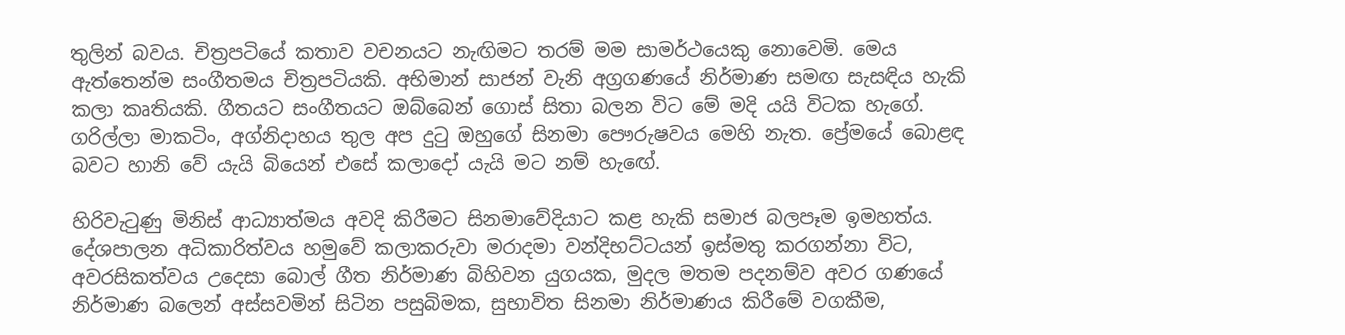තුලින් බවය. චිත්‍රපටියේ කතාව වචනයට නැඟිමට තරම් මම සාමර්ථයෙකු නොවෙමි. මෙය ඇත්තෙන්ම සංගීතමය චිත්‍රපටියකි. අභිමාන් සාජන් වැනි අග්‍රගණයේ නිර්මාණ සමඟ සැසඳිය හැකි කලා කෘතියකි. ගීතයට සංගීතයට ඔබ්බෙන් ගොස් සිතා බලන විට මේ මදි යයි විටක හැගේ. ගරිල්ලා මාකටිං, අග්නිදාහය තුල අප දුටු ඔහුගේ සිනමා පෞරුෂවය මෙහි නැත. ප්‍රේමයේ බොළඳ බවට හානි වේ යැයි බියෙන් එසේ කලාදෝ යැයි මට නම් හැඟේ.

හිරිවැටුණු මිනිස් ආධ්‍යාත්මය අවදි කිරීමට සිනමාවේදියාට කළ හැකි සමාජ බලපෑම ඉමහත්ය. දේශපාලන අධිකාරිත්වය හමුවේ කලාකරුවා මරාදමා වන්දිභට්ටයන් ඉස්මතු කරගන්නා විට, අවරසිකත්වය උදෙසා බොල් ගීත නිර්මාණ බිහිවන යුගයක, මුදල මතම පදනම්ව අවර ගණයේ නිර්මාණ බලෙන් අස්සවමින් සිටින පසුබිමක, සුභාවිත සිනමා නිර්මාණය කිරීමේ වගකීම,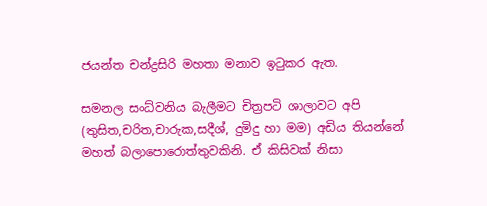ජයන්ත චන්ද්‍රසිරි මහතා මනාව ඉටුකර ඇත.

සමනල සංධ්වනිය බැලීමට චිත්‍රපටි ශාලාවට අපි (තුසිත,චරිත,චාරුක,සදීශ්, දුමිදු හා මම) අඩිය තියන්නේ මහත් බලාපොරොත්තුවකිනි. ඒ කිසිවක් නිසා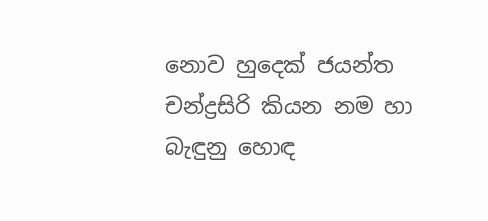නොව හුදෙක් ජයන්ත චන්ද්‍රසිරි කියන නම හා බැඳුනු හොඳ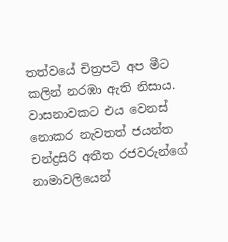තත්වයේ චිත්‍රපටි අප මීට කලින් නරඹා ඇති නිසාය. වාසනාවකට එය වෙනස් නොකර නැවතත් ජයන්ත චන්ද්‍රසිරි අතීත රජවරුන්ගේ නාමාවලියෙන්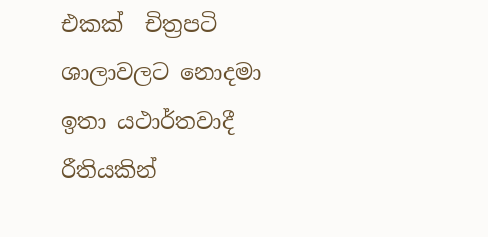එකක්  චිත්‍රපටි ශාලාවලට නොදමා ඉතා යථාර්තවාදී රීතියකින්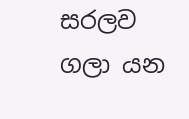සරලව ගලා යන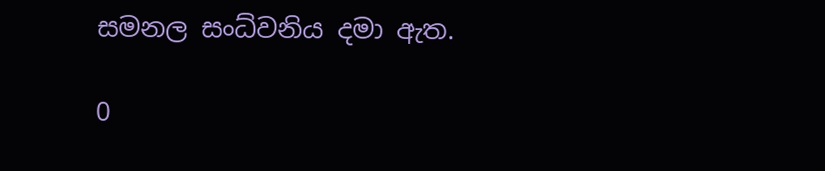සමනල සංධ්වනිය දමා ඇත.

0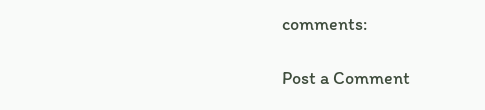comments:

Post a Comment